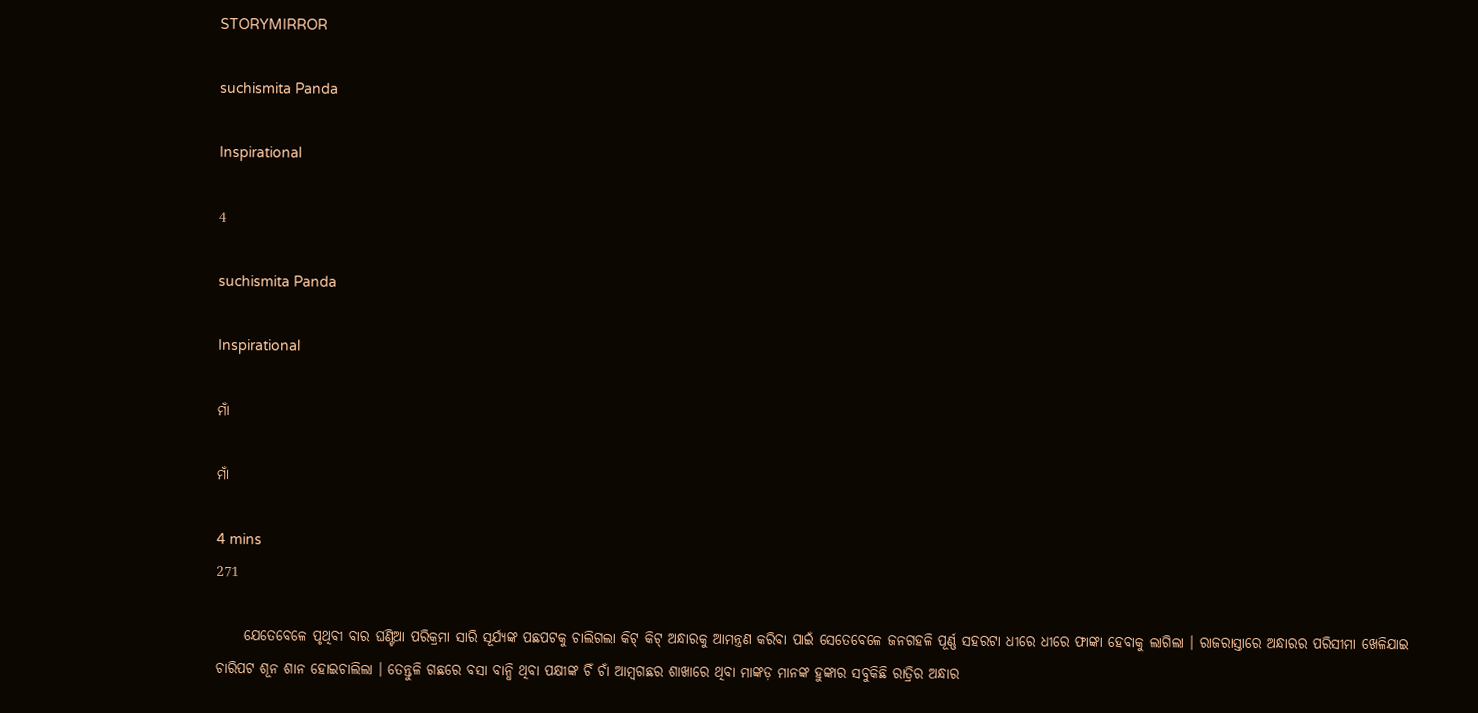STORYMIRROR

suchismita Panda

Inspirational

4

suchismita Panda

Inspirational

ମାଁ

ମାଁ

4 mins
271

     ଯେତେବେଳେ ପୃଥିବୀ ବାର ଘଣ୍ଟିଆ ପରିକ୍ରମା ସାରି ସୂର୍ଯ୍ୟଙ୍କ ପଛପଟକୁ ଚାଲିଗଲା କିଟ୍ କିଟ୍ ଅନ୍ଧାରକୁ ଆମନ୍ତ୍ରଣ କରିବା ପାଇଁ ସେତେବେଳେ ଜନଗହଳି ପୂର୍ଣ୍ଣ ସହରଟା ଧୀରେ ଧୀରେ ଫାଙ୍କା ହେବାକୁ ଲାଗିଲା । ରାଜରାସ୍ତାରେ ଅନ୍ଧାରର ପରିସୀମା ଖେଳିଯାଇ ଚାରିପଟ ଶୂନ ଶାନ ହୋଇଚାଲିଲା । ତେନ୍ତୁଳି ଗଛରେ ବସା ବାନ୍ଧି ଥିବା ପକ୍ଷୀଙ୍କ ଚିଁ ଚାଁ ଆମ୍ବଗଛର ଶାଖାରେ ଥିବା ମାଙ୍କଡ଼ ମାନଙ୍କ ହୁଙ୍କାର ସବୁକିଛି ରାତ୍ରିର ଅନ୍ଧାର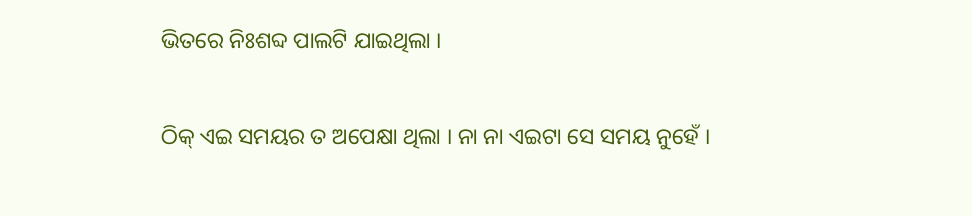ଭିତରେ ନିଃଶବ୍ଦ ପାଲଟି ଯାଇଥିଲା ।

ଠିକ୍ ଏଇ ସମୟର ତ ଅପେକ୍ଷା ଥିଲା । ନା ନା ଏଇଟା ସେ ସମୟ ନୁହେଁ ।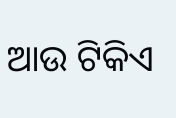ଆଉ ଟିକିଏ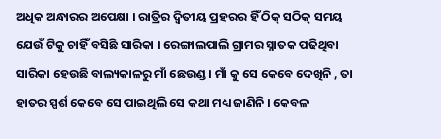ଅଧିକ ଅନ୍ଧାରର ଅପେକ୍ଷା । ରାତ୍ରିର ଦ୍ବିତୀୟ ପ୍ରହରର ହିଁ ଠିକ୍ ସଠିକ୍ ସମୟ ଯେଉଁ ଟିକୁ ଚାହିଁ ବସିଛି ସାରିକା । ରେଙ୍ଗାଲପାଲି ଗ୍ରାମର ସ୍ନାତକ ପଢିଥିବା ସାରିକା ହେଉଛି ବାଲ୍ୟକାଳରୁ ମାଁ ଛେଉଣ୍ଡ । ମାଁ କୁ ସେ କେବେ ଦେଖିନି , ତା ହାତର ସ୍ପର୍ଶ କେବେ ସେ ପାଇଥିଲି ସେ କଥା ମଧ୍ୟ ଜାଣିନି । କେବଳ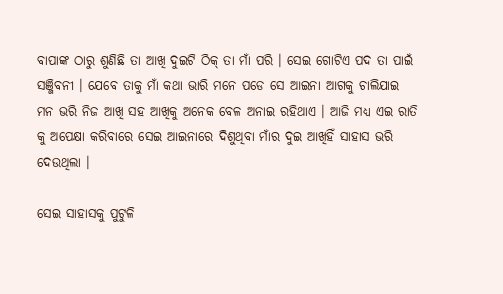ବାପାଙ୍କ ଠାରୁ ଶୁଣିଛି ତା ଆଖି ଦୁଇଟି ଠିକ୍ ତା ମାଁ ପରି । ସେଇ ଗୋଟିଏ ପଦ ତା ପାଇଁ ସଞ୍ଜିବନୀ । ଯେବେ ତାକୁ ମାଁ କଥା ଭାରି ମନେ ପଡେ ସେ ଆଇନା ଆଗକୁ ଚାଲିଯାଇ ମନ ଭରି ନିଜ ଆଖି ସହ ଆଖିକୁ ଅନେକ ବେଳ ଅନାଇ ରହିଥାଏ । ଆଜି ମଧ୍ୟ ଏଇ ରାତି କୁ ଅପେକ୍ଷା କରିବାରେ ସେଇ ଆଇନାରେ ଦିଶୁଥିବା ମାଁର ଦୁଇ ଆଖିହିଁ ସାହାସ ଭରି ଦେଉଥିଲା ।

ସେଇ ସାହାସକୁ ପୁଟୁଳି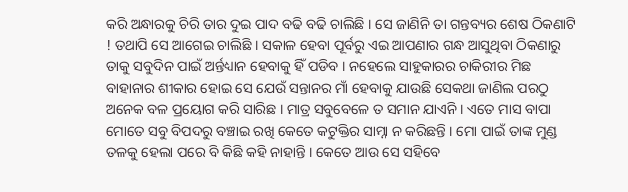କରି ଅନ୍ଧାରକୁ ଚିରି ତାର ଦୁଇ ପାଦ ବଢି ବଢି ଚାଲିଛି । ସେ ଜାଣିନି ତା ଗନ୍ତବ୍ୟର ଶେଷ ଠିକଣାଟି ! ତଥାପି ସେ ଆଗେଇ ଚାଲିଛି । ସକାଳ ହେବା ପୂର୍ବରୁ ଏଇ ଆପଣାର ଗନ୍ଧ ଆସୁଥିବା ଠିକଣାରୁ ତାକୁ ସବୁଦିନ ପାଇଁ ଅର୍ନ୍ତଧ୍ୟାନ ହେବାକୁ ହିଁ ପଡିବ । ନହେଲେ ସାହୁକାରର ଚାକିରୀର ମିଛ ବାହାନାର ଶୀକାର ହୋଇ ସେ ଯେଉଁ ସନ୍ତାନର ମାଁ ହେବାକୁ ଯାଉଛି ସେକଥା ଜାଣିଲ ପରଠୁ ଅନେକ ବଳ ପ୍ରୟୋଗ କରି ସାରିଛ । ମାତ୍ର ସବୁବେଳେ ତ ସମାନ ଯାଏନି । ଏତେ ମାସ ବାପା ମୋତେ ସବୁ ବିପଦରୁ ବଞ୍ଚାଇ ରଖି କେତେ କଟୁକ୍ତିର ସାମ୍ନା ନ କରିଛନ୍ତି । ମୋ ପାଇଁ ତାଙ୍କ ମୁଣ୍ଡ ତଳକୁ ହେଲା ପରେ ବି କିଛି କହି ନାହାନ୍ତି । କେତେ ଆଉ ସେ ସହିବେ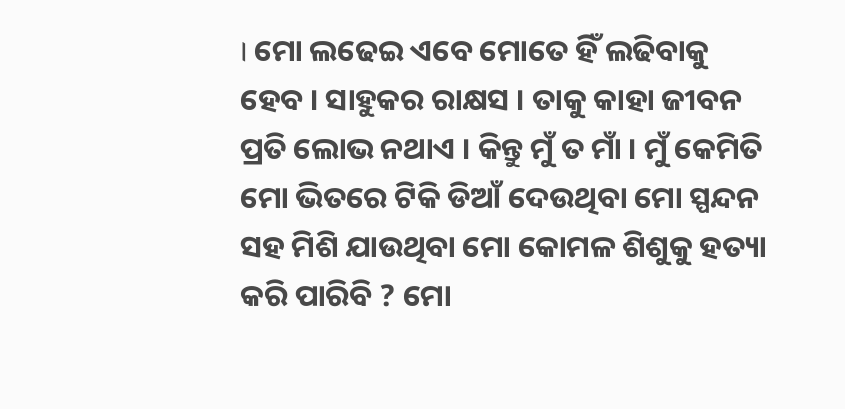। ମୋ ଲଢେଇ ଏବେ ମୋତେ ହିଁ ଲଢିବାକୁ ହେବ । ସାହୁକର ରାକ୍ଷସ । ତାକୁ କାହା ଜୀବନ ପ୍ରତି ଲୋଭ ନଥାଏ । କିନ୍ତୁ ମୁଁ ତ ମାଁ । ମୁଁ କେମିତି ମୋ ଭିତରେ ଟିକି ଡିଆଁ ଦେଉଥିବା ମୋ ସ୍ପନ୍ଦନ ସହ ମିଶି ଯାଉଥିବା ମୋ କୋମଳ ଶିଶୁକୁ ହତ୍ୟା କରି ପାରିବି ? ମୋ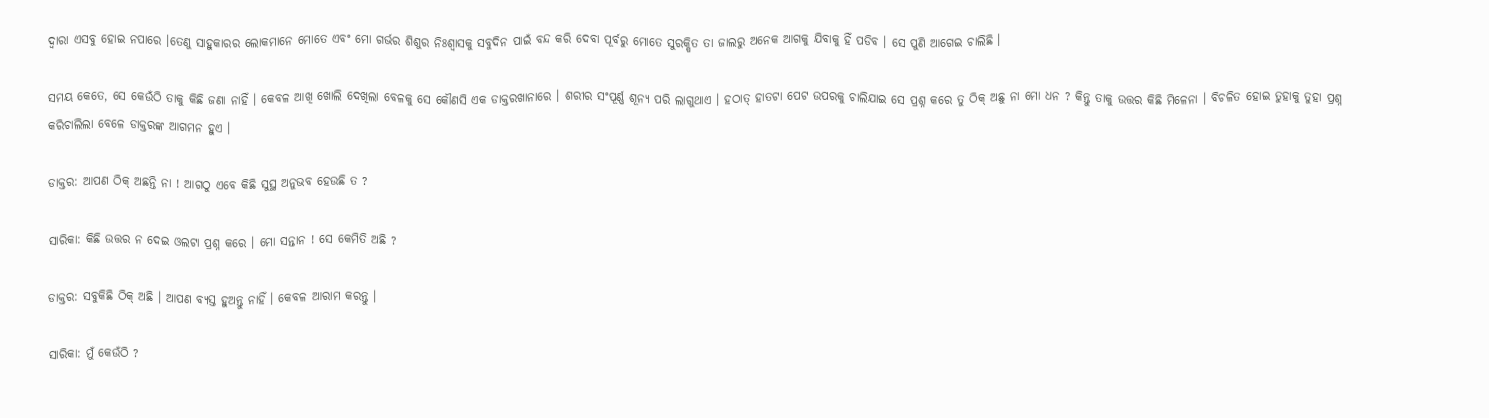ଦ୍ବାରା ଏସବୁ ହୋଇ ନପାରେ ।ତେଣୁ ସାହୁକାରର ଲୋକମାନେ ମୋତେ ଏବଂ ମୋ ଗର୍ଭର ଶିଶୁର ନିଃଶ୍ବାସକୁ ସବୁଦିନ ପାଇଁ ବନ୍ଦ କରି ଦେବା ପୂର୍ବରୁ ମୋତେ ସୁରକ୍ଷିତ ତା ଜାଲରୁ ଅନେକ ଆଗକୁ ଯିବାକୁ ହିଁ ପଡିବ । ସେ ପୁଣି ଆଗେଇ ଚାଲିଛି ।

ସମୟ କେତେ, ସେ କେଉଁଠି ତାକୁ କିଛି ଜଣା ନାହିଁ । କେବଳ ଆଖି ଖୋଲି ଦେଖିଲା ବେଳକୁ ସେ କୌଣସି ଏକ ଡାକ୍ତରଖାନାରେ । ଶରୀର ସଂପୂର୍ଣ୍ଣ ଶୂନ୍ୟ ପରି ଲାଗୁଥାଏ । ହଠାତ୍ ହାତଟା ପେଟ ଉପରକୁ ଚାଲିଯାଇ ସେ ପ୍ରଶ୍ନ କରେ ତୁ ଠିକ୍ ଅଛୁ ନା ମୋ ଧନ ? କିନ୍ତୁ ତାକୁ ଉତ୍ତର କିଛି ମିଳେନା । ବିଚଳିତ ହୋଇ ତୁହାକୁ ତୁହା ପ୍ରଶ୍ନ କରିଚାଲିଲା ବେଳେ ଡାକ୍ତରଙ୍କ ଆଗମନ ହୁଏ ।

ଡାକ୍ତର: ଆପଣ ଠିକ୍ ଅଛନ୍ତି ନା ! ଆଗଠୁ ଏବେ କିଛି ସୁସ୍ଥ ଅନୁଭବ ହେଉଛି ତ ?

ସାରିକା: କିଛି ଉତ୍ତର ନ ଦେଇ ଓଲଟା ପ୍ରଶ୍ନ କରେ । ମୋ ସନ୍ତାନ ! ସେ କେମିତି ଅଛି ?

ଡାକ୍ତର: ସବୁକିଛି ଠିକ୍ ଅଛି । ଆପଣ ବ୍ୟସ୍ତ ହୁଅନ୍ତୁ ନାହିଁ । କେବଳ ଆରାମ କରନ୍ତୁ ।

ସାରିକା: ମୁଁ କେଉଁଠି ?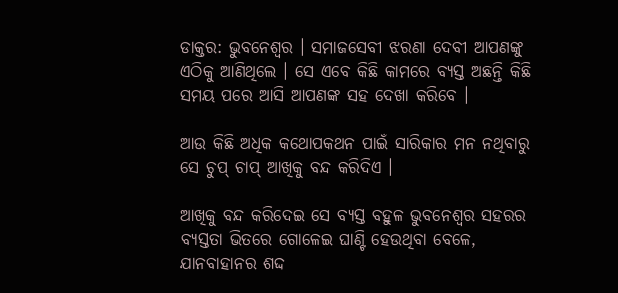ଡାକ୍ତର: ଭୁବନେଶ୍ବର । ସମାଜସେବୀ ଝରଣା ଦେବୀ ଆପଣଙ୍କୁ ଏଠିକୁ ଆଣିଥିଲେ । ସେ ଏବେ କିଛି କାମରେ ବ୍ୟସ୍ତ ଅଛନ୍ତି କିଛି ସମୟ ପରେ ଆସି ଆପଣଙ୍କ ସହ ଦେଖା କରିବେ ।

ଆଉ କିଛି ଅଧିକ କଥୋପକଥନ ପାଇଁ ସାରିକାର ମନ ନଥିବାରୁ ସେ ଚୁପ୍ ଚାପ୍ ଆଖିକୁ ବନ୍ଦ କରିଦିଏ ।

ଆଖିକୁ ବନ୍ଦ କରିଦେଇ ସେ ବ୍ୟସ୍ତ ବହୁଳ ଭୁବନେଶ୍ଵର ସହରର ବ୍ୟସ୍ତତା ଭିତରେ ଗୋଳେଇ ଘାଣ୍ଟି ହେଉଥିବା ବେଳେ, ଯାନବାହାନର ଶଦ୍ଦ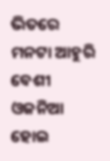ଭିତରେ ମନଟା ଆହୁରି ବେଶୀ ଓଜନିଆ ହୋଇ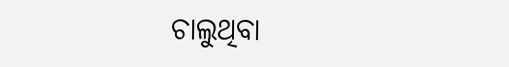ଚାଲୁଥିବା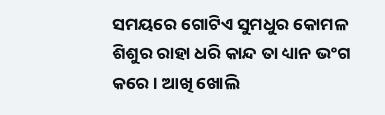ସମୟରେ ଗୋଟିଏ ସୁମଧୁର କୋମଳ ଶିଶୁର ରାହା ଧରି କାନ୍ଦ ତା ଧ୍ୟାନ ଭଂଗ କରେ । ଆଖି ଖୋଲି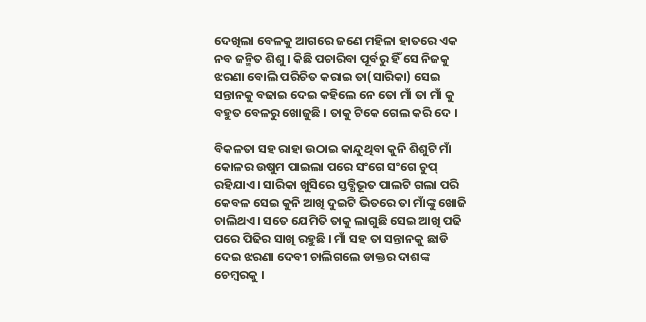ଦେଖିଲା ବେଳକୁ ଆଗରେ ଜଣେ ମହିଳା ହାତରେ ଏକ ନବ ଜନ୍ମିତ ଶିଶୁ । କିଛି ପଚାରିବା ପୂର୍ବରୁ ହିଁ ସେ ନିଜକୁ ଝରଣା ବୋଲି ପରିଚିତ କରାଇ ତା(ସାରିକା) ସେଇ ସନ୍ତାନକୁ ବଢାଇ ଦେଇ କହିଲେ ନେ ତୋ ମାଁ ତା ମାଁ କୁ ବହୁତ ବେଳରୁ ଖୋଜୁଛି । ତାକୁ ଟିକେ ଗେଲ କରି ଦେ ।

ବିକଳତା ସହ ରାହା ଉଠାଇ କାନ୍ଦୁଥିବା କୁନି ଶିଶୁଟି ମାଁ କୋଳର ଉଷୁମ ପାଇଲା ପରେ ସଂଗେ ସଂଗେ ଚୁପ୍ ରହିଯାଏ । ସାରିକା ଖୁସିରେ ସ୍ତବ୍ଧିଭୂତ ପାଲଟି ଗଲା ପରି କେବଳ ସେଇ କୁନି ଆଖି ଦୁଇଟି ଭିତରେ ତା ମାଁଙ୍କୁ ଖୋଜି ଚାଲିଥଏ । ସତେ ଯେମିତି ତାକୁ ଲାଗୁଛି ସେଇ ଆଖି ପଢି ପରେ ପିଢିର ସାଖି ରହୁଛି । ମାଁ ସହ ତା ସନ୍ତାନକୁ ଛାଡି ଦେଇ ଝରଣା ଦେବୀ ଚାଲିଗଲେ ଡାକ୍ତର ଦାଶଙ୍କ ଚେମ୍ବରକୁ ।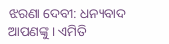ଝରଣା ଦେବୀ: ଧନ୍ୟବାଦ ଆପଣଙ୍କୁ । ଏମିତି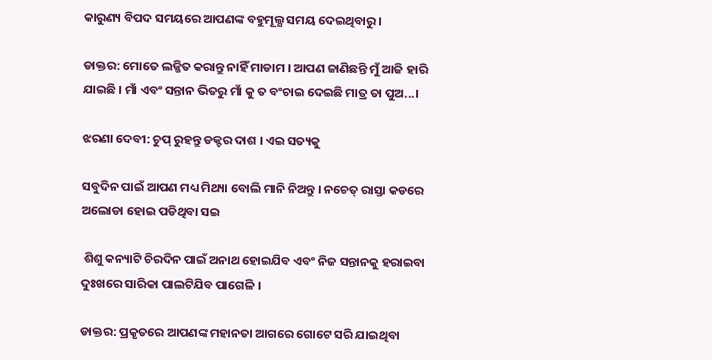କାରୁଣ୍ୟ ବିପଦ ସମୟରେ ଆପଣଙ୍କ ବହୁମୂଲ୍ଯ ସମୟ ଦେଇଥିବାରୁ ।

ଡାକ୍ତର: ମୋତେ ଲଜ୍ଜିତ କରାନ୍ତୁ ନାହିଁ ମାଡାମ । ଆପଣ ଜାଣିଛନ୍ତି ମୁଁ ଆଜି ହାରି ଯାଇଛି । ମାଁ ଏବଂ ସନ୍ତାନ ଭିତରୁ ମାଁ କୁ ତ ବଂଚାଇ ଦେଇଛି ମାତ୍ର ତା ପୁଅ...।

ଝରଣା ଦେବୀ: ଚୁପ୍ ରୁହନ୍ତୁ ଡକ୍ଟର ଦାଶ । ଏଇ ସତ୍ୟକୁ

ସବୁଦିନ ପାଇଁ ଆପଣ ମଧ୍ୟ ମିଥ୍ୟା ବୋଲି ମାନି ନିଅନ୍ତୁ । ନଚେତ୍ ରାସ୍ତା କଡରେ ଅଲୋଡା ହୋଇ ପଡିଥିବା ସଇ

 ଶିଶୁ କନ୍ୟାଟି ଚିରଦିନ ପାଇଁ ଅନାଥ ହୋଇଯିବ ଏବଂ ନିଜ ସନ୍ତାନକୁ ହରାଇବା ଦୁଃଖରେ ସାରିକା ପାଲଟିଯିବ ପାଗେଳି ।

ଡାକ୍ତର: ପ୍ରକୃତରେ ଆପଣଙ୍କ ମହାନତା ଆଗରେ ଗୋଟେ ସରି ଯାଇଥିବା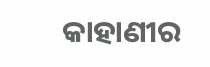କାହାଣୀର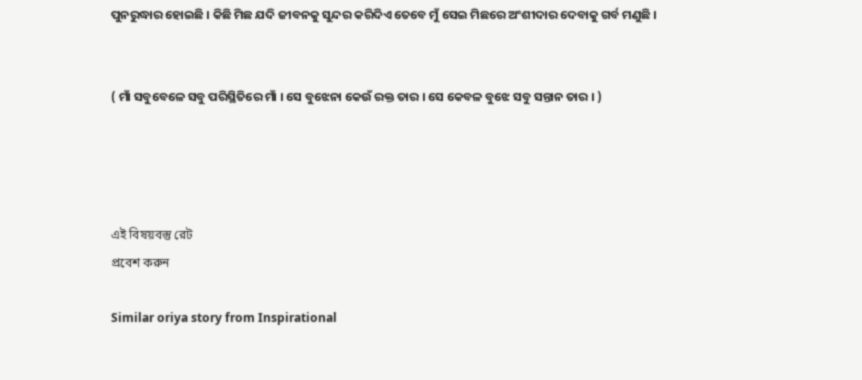ପୁନରୁଦ୍ଧାର ହୋଇଛି । କିଛି ମିଛ ଯଦି ଜୀବନକୁ ସୁନ୍ଦର କରିଦିଏ ତେବେ ମୁଁ ସେଇ ମିଛରେ ଅଂଶୀଦାର ଦେବାକୁ ଗର୍ବ ମଣୁଛି ।


( ମାଁ ସବୁବେଳେ ସବୁ ପରିସ୍ଥିତିରେ ମାଁ । ସେ ବୁଝେନା କେଉଁ ରକ୍ତ ତାର । ସେ କେବଳ ବୁଝେ ସବୁ ସନ୍ତାନ ତାର । )




এই বিষয়বস্তু রেট
প্রবেশ করুন

Similar oriya story from Inspirational